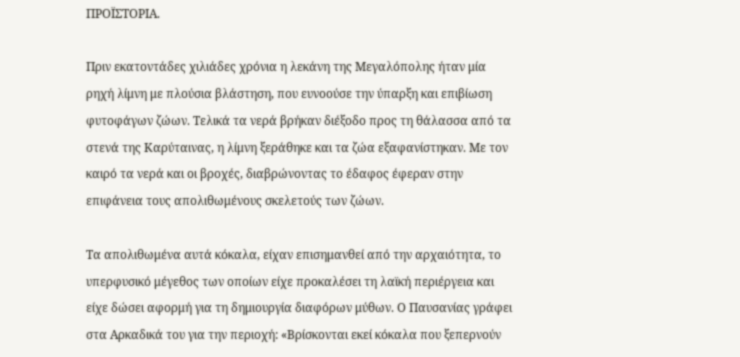ΠΡΟΪΣΤΟΡΙΑ.

Πριν εκατοντάδες χιλιάδες χρόνια η λεκάνη της Μεγαλόπολης ήταν μία ρηχή λίμνη με πλούσια βλάστηση, που ευνοούσε την ύπαρξη και επιβίωση φυτοφάγων ζώων. Τελικά τα νερά βρήκαν διέξοδο προς τη θάλασσα από τα στενά της Καρύταινας, η λίμνη ξεράθηκε και τα ζώα εξαφανίστηκαν. Με τον καιρό τα νερά και οι βροχές, διαβρώνοντας το έδαφος έφεραν στην επιφάνεια τους απολιθωμένους σκελετούς των ζώων.

Τα απολιθωμένα αυτά κόκαλα, είχαν επισημανθεί από την αρχαιότητα, το υπερφυσικό μέγεθος των οποίων είχε προκαλέσει τη λαϊκή περιέργεια και είχε δώσει αφορμή για τη δημιουργία διαφόρων μύθων. Ο Παυσανίας γράφει στα Αρκαδικά του για την περιοχή: «Βρίσκονται εκεί κόκαλα που ξεπερνούν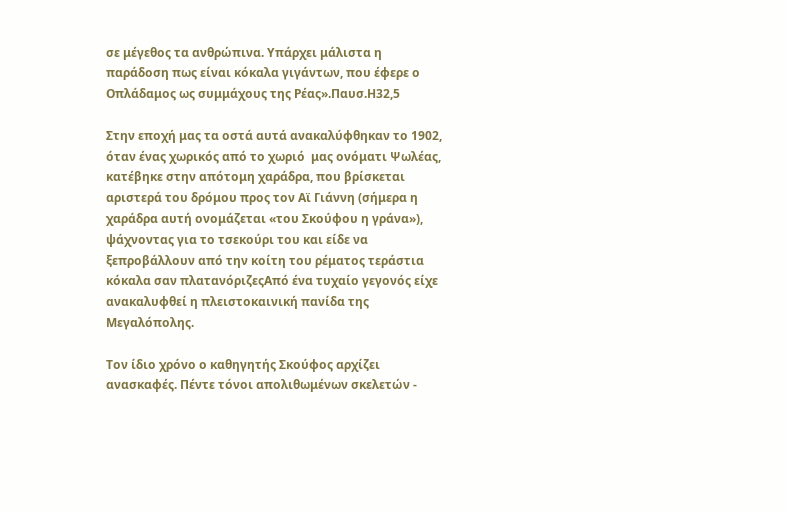σε μέγεθος τα ανθρώπινα. Υπάρχει μάλιστα η παράδοση πως είναι κόκαλα γιγάντων, που έφερε ο Οπλάδαμος ως συμμάχους της Ρέας».Παυσ.Η32,5

Στην εποχή μας τα οστά αυτά ανακαλύφθηκαν το 1902, όταν ένας χωρικός από το χωριό  μας ονόματι Ψωλέας, κατέβηκε στην απότομη χαράδρα, που βρίσκεται αριστερά του δρόμου προς τον Αϊ Γιάννη (σήμερα η χαράδρα αυτή ονομάζεται «του Σκούφου η γράνα»), ψάχνοντας για το τσεκούρι του και είδε να ξεπροβάλλουν από την κοίτη του ρέματος τεράστια κόκαλα σαν πλατανόριζεςΑπό ένα τυχαίο γεγονός είχε ανακαλυφθεί η πλειστoκαινική πανίδα της Μεγαλόπολης.

Τον ίδιο χρόνο ο καθηγητής Σκούφος αρχίζει ανασκαφές. Πέντε τόνοι απολιθωμένων σκελετών -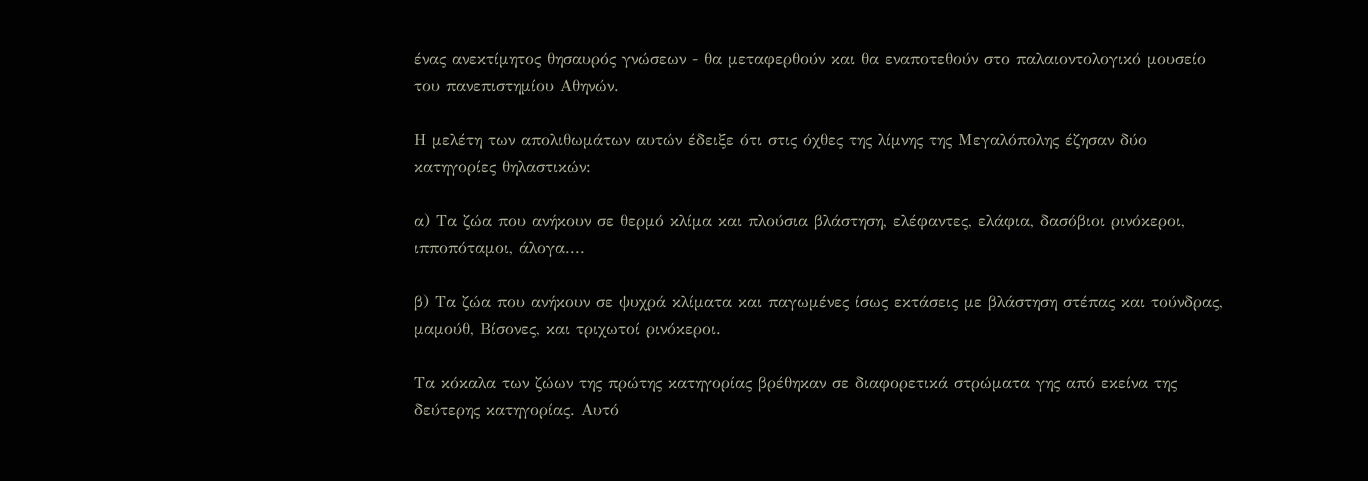ένας ανεκτίμητος θησαυρός γνώσεων - θα μεταφερθούν και θα εναποτεθούν στο παλαιοντολογικό μουσείο του πανεπιστημίου Αθηνών.

Η μελέτη των απολιθωμάτων αυτών έδειξε ότι στις όχθες της λίμνης της Μεγαλόπολης έζησαν δύο κατηγορίες θηλαστικών:

α) Τα ζώα που ανήκουν σε θερμό κλίμα και πλούσια βλάστηση, ελέφαντες, ελάφια, δασόβιοι ρινόκεροι, ιπποπόταμοι, άλογα....

β) Τα ζώα που ανήκουν σε ψυχρά κλίματα και παγωμένες ίσως εκτάσεις με βλάστηση στέπας και τούνδρας, μαμούθ, Βίσονες, και τριχωτοί ρινόκεροι.

Τα κόκαλα των ζώων της πρώτης κατηγορίας βρέθηκαν σε διαφορετικά στρώματα γης από εκείνα της δεύτερης κατηγορίας. Αυτό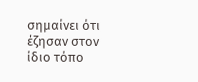σημαίνει ότι έζησαν στον ίδιο τόπο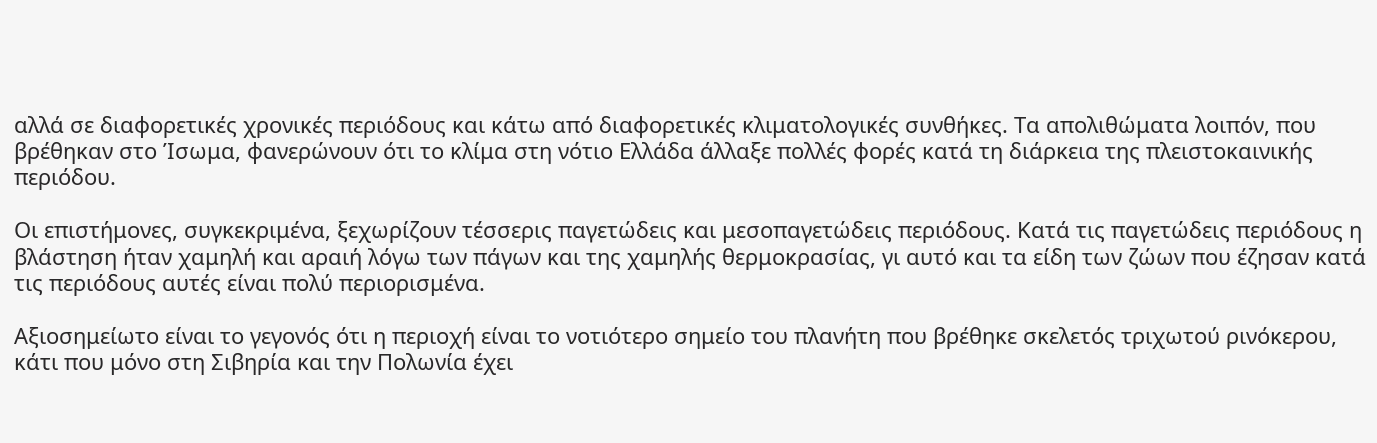αλλά σε διαφορετικές χρονικές περιόδους και κάτω από διαφορετικές κλιματολογικές συνθήκες. Τα απολιθώματα λοιπόν, που βρέθηκαν στο Ίσωμα, φανερώνουν ότι το κλίμα στη νότιο Ελλάδα άλλαξε πολλές φορές κατά τη διάρκεια της πλειστοκαινικής περιόδου.

Οι επιστήμονες, συγκεκριμένα, ξεχωρίζουν τέσσερις παγετώδεις και μεσοπαγετώδεις περιόδους. Κατά τις παγετώδεις περιόδους η βλάστηση ήταν χαμηλή και αραιή λόγω των πάγων και της χαμηλής θερμοκρασίας, γι αυτό και τα είδη των ζώων που έζησαν κατά τις περιόδους αυτές είναι πολύ περιορισμένα.

Αξιοσημείωτο είναι το γεγονός ότι η περιοχή είναι το νοτιότερο σημείο του πλανήτη που βρέθηκε σκελετός τριχωτού ρινόκερου, κάτι που μόνο στη Σιβηρία και την Πολωνία έχει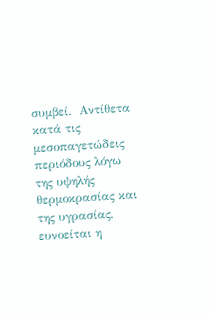συμβεί.  Αντίθετα κατά τις μεσοπαγετώδεις περιόδους λόγω της υψηλής θερμοκρασίας και της υγρασίας, ευνοείται η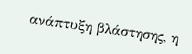ανάπτυξη βλάστησης, η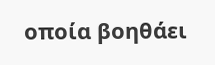οποία βοηθάει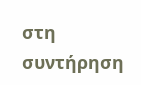στη συντήρηση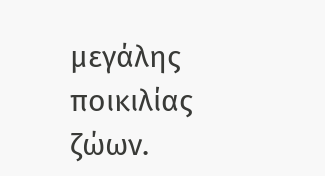μεγάλης ποικιλίας ζώων.